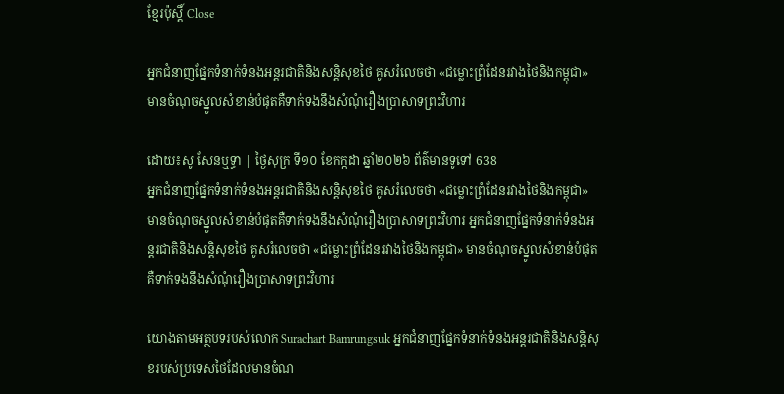ខ្មែរប៉ុស្ដិ៍ Close

អ្នកជំនាញផ្នែកទំនាក់ទំនងអន្តរជាតិនិងសន្តិសុខថៃ គូសរំលេចថា «ជម្លោះព្រំដែនរវាងថៃនិងកម្ពុជា» មានចំណុចស្នូលសំខាន់បំផុតគឺទាក់ទងនឹងសំណុំរឿងប្រាសាទព្រះវិហារ

ដោយ៖សូ សែនឬទ្ធា | ថ្ងៃសុក្រ ទី១០ ខែកក្កដា ឆ្នាំ២០២៦ ព័ត៌មានទូទៅ 638
អ្នកជំនាញផ្នែកទំនាក់ទំនងអន្តរជាតិនិងសន្តិសុខថៃ គូសរំលេចថា «ជម្លោះព្រំដែនរវាងថៃនិងកម្ពុជា» មានចំណុចស្នូលសំខាន់បំផុតគឺទាក់ទងនឹងសំណុំរឿងប្រាសាទព្រះវិហារ អ្នកជំនាញផ្នែកទំនាក់ទំនងអន្តរជាតិនិងសន្តិសុខថៃ គូសរំលេចថា «ជម្លោះព្រំដែនរវាងថៃនិងកម្ពុជា» មានចំណុចស្នូលសំខាន់បំផុតគឺទាក់ទងនឹងសំណុំរឿងប្រាសាទព្រះវិហារ

យោងតាមអត្ថបទរបស់លោក Surachart Bamrungsuk អ្នកជំនាញផ្នែកទំនាក់ទំនងអន្តរជាតិនិងសន្តិសុខរបស់ប្រទេសថៃដែលមានចំណ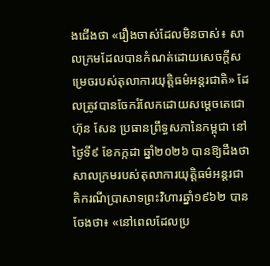ងជើងថា «រឿងចាស់ដែលមិនចាស់៖ សាលក្រមដែលបានកំណត់ដោយសេចក្តីសម្រេចរបស់តុលាការយុត្តិធម៌អន្តរជាតិ» ដែលត្រូវបានចែករំលែកដោយសម្ដេចតេជោ ហ៊ុន សែន ប្រធានព្រឹទ្ធសភានៃកម្ពុជា នៅថ្ងៃទី៩ ខែកក្កដា ឆ្នាំ២០២៦ បានឱ្យដឹងថា សាលក្រមរបស់តុលាការយុត្តិធម៌អន្តរជាតិករណីប្រាសាទព្រះវិហារឆ្នាំ១៩៦២ បានចែងថា៖ «នៅពេលដែលប្រ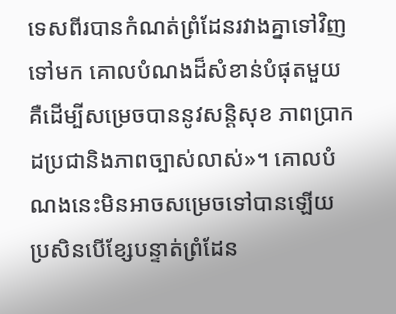ទេសពីរបានកំណត់ព្រំដែនរវាងគ្នាទៅវិញទៅមក គោលបំណងដ៏សំខាន់បំផុតមួយគឺដើម្បីសម្រេចបាននូវសន្តិសុខ ភាពប្រាកដប្រជានិងភាពច្បាស់លាស់»។ គោលបំណងនេះមិនអាចសម្រេចទៅបានឡើយ ប្រសិនបើខ្សែបន្ទាត់ព្រំដែន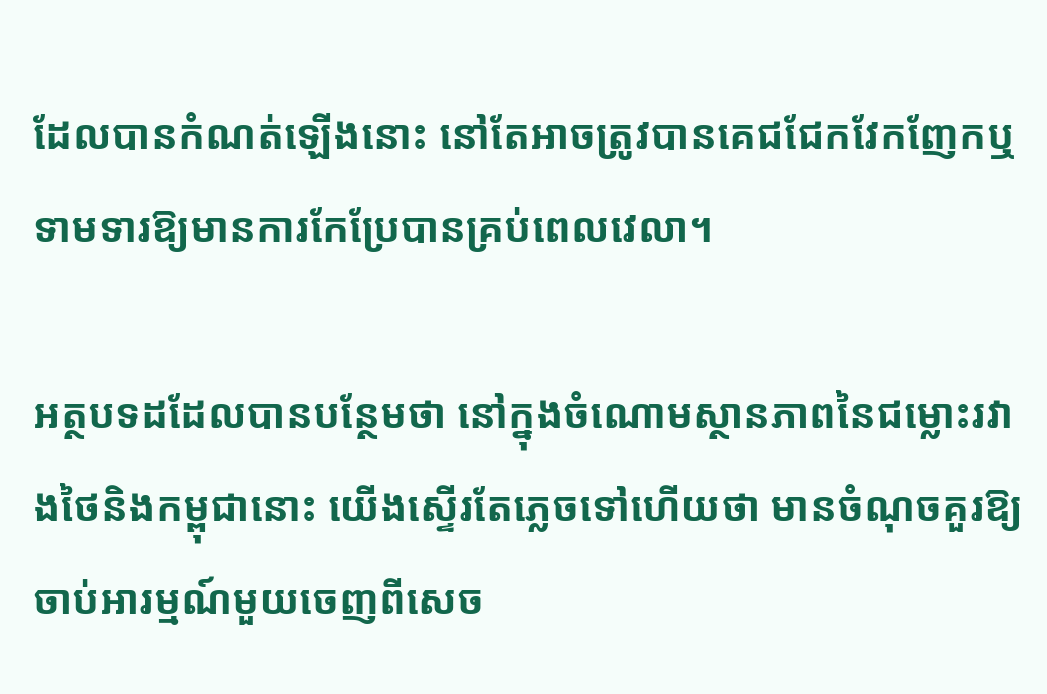ដែលបានកំណត់ឡើងនោះ នៅតែអាចត្រូវបានគេជជែកវែកញែកឬទាមទារឱ្យមានការកែប្រែបានគ្រប់ពេលវេលា។

អត្ថបទដដែលបានបន្ថែមថា នៅក្នុងចំណោមស្ថានភាពនៃជម្លោះរវាងថៃនិងកម្ពុជានោះ យើងស្ទើរតែភ្លេចទៅហើយថា មានចំណុចគួរឱ្យចាប់អារម្មណ៍មួយចេញពីសេច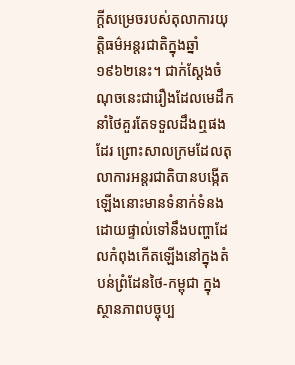ក្តីសម្រេចរបស់តុលាការយុត្តិធម៌អន្តរជាតិក្នុងឆ្នាំ១៩៦២នេះ។ ជាក់ស្តែងចំណុចនេះជារឿងដែលមេដឹកនាំថៃគួរតែទទួលដឹងឮផងដែរ ព្រោះសាលក្រមដែលតុលាការអន្តរជាតិបានបង្កើតឡើងនោះមានទំនាក់ទំនងដោយផ្ទាល់ទៅនឹងបញ្ហាដែលកំពុងកើតឡើងនៅក្នុងតំបន់ព្រំដែនថៃ-កម្ពុជា ក្នុងស្ថានភាពបច្ចុប្ប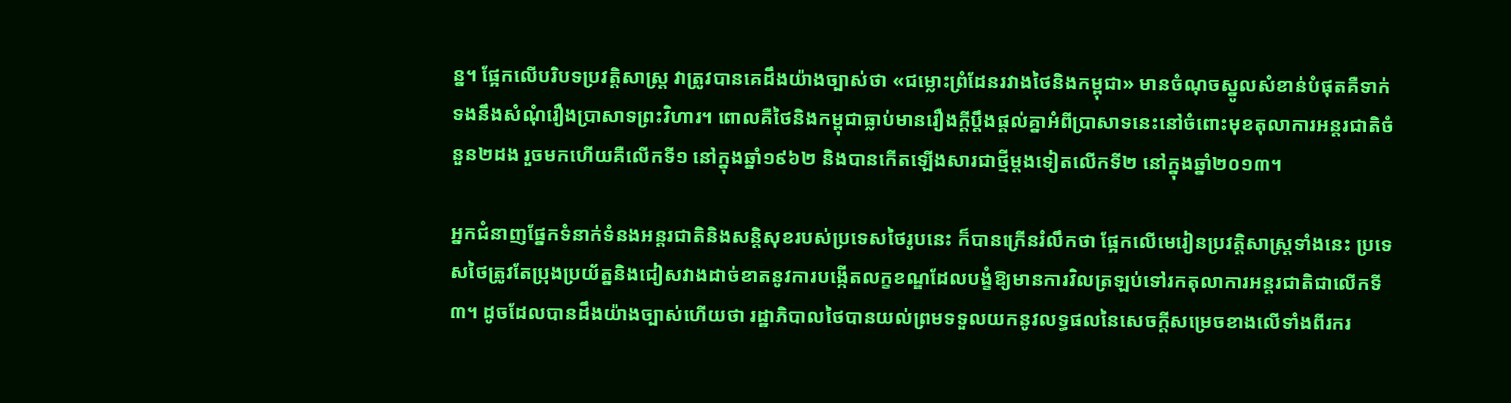ន្ន។ ផ្អែកលើបរិបទប្រវត្តិសាស្ត្រ វាត្រូវបានគេដឹងយ៉ាងច្បាស់ថា «ជម្លោះព្រំដែនរវាងថៃនិងកម្ពុជា» មានចំណុចស្នូលសំខាន់បំផុតគឺទាក់ទងនឹងសំណុំរឿងប្រាសាទព្រះវិហារ។ ពោលគឺថៃនិងកម្ពុជាធ្លាប់មានរឿងក្តីប្តឹងផ្តល់គ្នាអំពីប្រាសាទនេះនៅចំពោះមុខតុលាការអន្តរជាតិចំនួន២ដង រួចមកហើយគឺលើកទី១ នៅក្នុងឆ្នាំ១៩៦២ និងបានកើតឡើងសារជាថ្មីម្តងទៀតលើកទី២ នៅក្នុងឆ្នាំ២០១៣។

អ្នកជំនាញផ្នែកទំនាក់ទំនងអន្តរជាតិនិងសន្តិសុខរបស់ប្រទេសថៃរូបនេះ ក៏បានក្រើនរំលឹកថា ផ្អែកលើមេរៀនប្រវត្តិសាស្ត្រទាំងនេះ ប្រទេសថៃត្រូវតែប្រុងប្រយ័ត្ននិងជៀសវាងដាច់ខាតនូវការបង្កើតលក្ខខណ្ឌដែលបង្ខំឱ្យមានការវិលត្រឡប់ទៅរកតុលាការអន្តរជាតិជាលើកទី៣។ ដូចដែលបានដឹងយ៉ាងច្បាស់ហើយថា រដ្ឋាភិបាលថៃបានយល់ព្រមទទួលយកនូវលទ្ធផលនៃសេចក្តីសម្រេចខាងលើទាំងពីរករ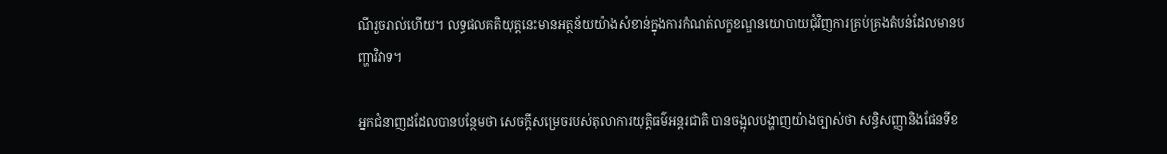ណីរួចរាល់ហើយ។ លទ្ធផលគតិយុត្តនេះមានអត្ថន័យយ៉ាងសំខាន់ក្នុងការកំណត់លក្ខខណ្ឌនយោបាយជុំវិញការគ្រប់គ្រងតំបន់ដែលមានបញ្ហាវិវាទ។

អ្នកជំនាញដដែលបានបន្ថែមថា សេចក្តីសម្រេចរបស់តុលាការយុត្តិធម៌អន្តរជាតិ បានចង្អុលបង្ហាញយ៉ាងច្បាស់ថា សន្ធិសញ្ញានិងផែនទីខ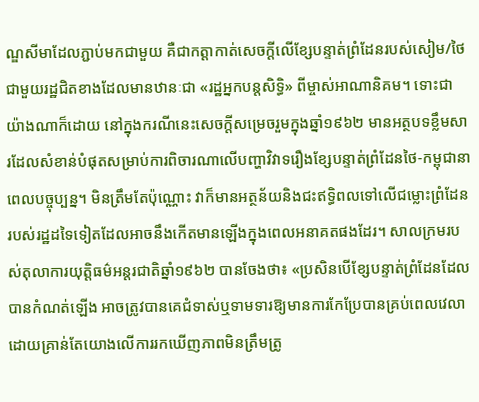ណ្ឌសីមាដែលភ្ជាប់មកជាមួយ គឺជាកត្តាកាត់សេចក្តីលើខ្សែបន្ទាត់ព្រំដែនរបស់សៀម/ថៃ ជាមួយរដ្ឋជិតខាងដែលមានឋានៈជា «រដ្ឋអ្នកបន្តសិទ្ធិ» ពីម្ចាស់អាណានិគម។ ទោះជាយ៉ាងណាក៏ដោយ នៅក្នុងករណីនេះសេចក្តីសម្រេចរួមក្នុងឆ្នាំ១៩៦២ មានអត្ថបទខ្លឹមសារដែលសំខាន់បំផុតសម្រាប់ការពិចារណាលើបញ្ហាវិវាទរឿងខ្សែបន្ទាត់ព្រំដែនថៃ-កម្ពុជានាពេលបច្ចុប្បន្ន។ មិនត្រឹមតែប៉ុណ្ណោះ វាក៏មានអត្ថន័យនិងជះឥទ្ធិពលទៅលើជម្លោះព្រំដែនរបស់រដ្ឋដទៃទៀតដែលអាចនឹងកើតមានឡើងក្នុងពេលអនាគតផងដែរ។ សាលក្រមរបស់តុលាការយុត្តិធម៌អន្តរជាតិឆ្នាំ១៩៦២ បានចែងថា៖ «ប្រសិនបើខ្សែបន្ទាត់ព្រំដែនដែលបានកំណត់ឡើង អាចត្រូវបានគេជំទាស់ឬទាមទារឱ្យមានការកែប្រែបានគ្រប់ពេលវេលាដោយគ្រាន់តែយោងលើការរកឃើញភាពមិនត្រឹមត្រូ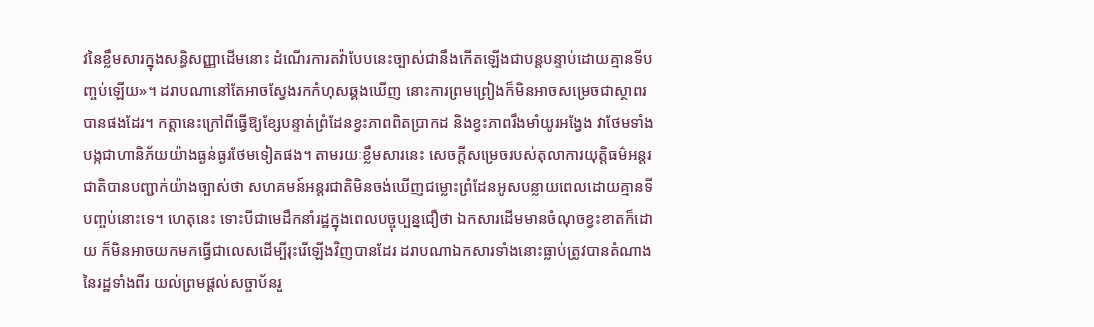វនៃខ្លឹមសារក្នុងសន្ធិសញ្ញាដើមនោះ ដំណើរការតវ៉ាបែបនេះច្បាស់ជានឹងកើតឡើងជាបន្តបន្ទាប់ដោយគ្មានទីបញ្ចប់ឡើយ»។ ដរាបណានៅតែអាចស្វែងរកកំហុសឆ្គងឃើញ នោះការព្រមព្រៀងក៏មិនអាចសម្រេចជាស្ថាពរបានផងដែរ។ កត្តានេះក្រៅពីធ្វើឱ្យខ្សែបន្ទាត់ព្រំដែនខ្វះភាពពិតប្រាកដ និងខ្វះភាពរឹងមាំយូរអង្វែង វាថែមទាំងបង្កជាហានិភ័យយ៉ាងធ្ងន់ធ្ងរថែមទៀតផង។ តាមរយៈខ្លឹមសារនេះ សេចក្តីសម្រេចរបស់តុលាការយុត្តិធម៌អន្តរជាតិបានបញ្ជាក់យ៉ាងច្បាស់ថា សហគមន៍អន្តរជាតិមិនចង់ឃើញជម្លោះព្រំដែនអូសបន្លាយពេលដោយគ្មានទីបញ្ចប់នោះទេ។ ហេតុនេះ ទោះបីជាមេដឹកនាំរដ្ឋក្នុងពេលបច្ចុប្បន្នជឿថា ឯកសារដើមមានចំណុចខ្វះខាតក៏ដោយ ក៏មិនអាចយកមកធ្វើជាលេសដើម្បីរុះរើឡើងវិញបានដែរ ដរាបណាឯកសារទាំងនោះធ្លាប់ត្រូវបានតំណាងនៃរដ្ឋទាំងពីរ យល់ព្រមផ្តល់សច្ចាប័នរួ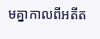មគ្នាកាលពីអតីត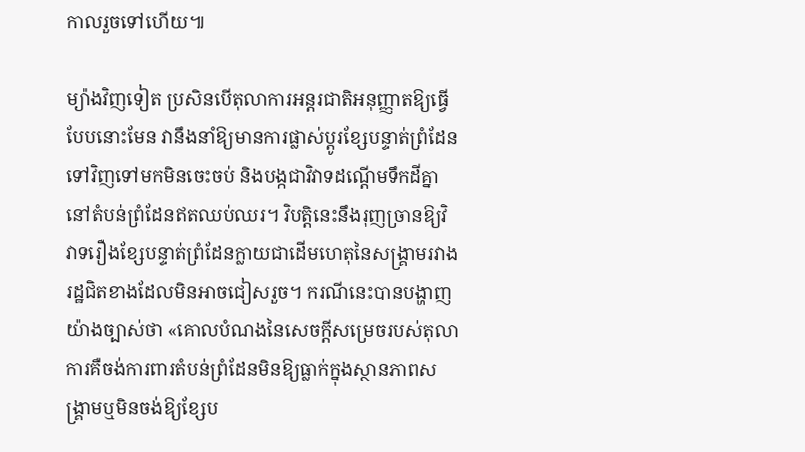កាលរួចទៅហើយ៕

ម្យ៉ាងវិញទៀត ប្រសិនបើតុលាការអន្តរជាតិអនុញ្ញាតឱ្យធ្វើបែបនោះមែន វានឹងនាំឱ្យមានការផ្លាស់ប្តូរខ្សែបន្ទាត់ព្រំដែនទៅវិញទៅមកមិនចេះចប់ និងបង្កជាវិវាទដណ្តើមទឹកដីគ្នានៅតំបន់ព្រំដែនឥតឈប់ឈរ។ វិបត្តិនេះនឹងរុញច្រានឱ្យវិវាទរឿងខ្សែបន្ទាត់ព្រំដែនក្លាយជាដើមហេតុនៃសង្រ្គាមរវាងរដ្ឋជិតខាងដែលមិនអាចជៀសរួច។ ករណីនេះបានបង្ហាញយ៉ាងច្បាស់ថា «គោលបំណងនៃសេចក្តីសម្រេចរបស់តុលាការគឺចង់ការពារតំបន់ព្រំដែនមិនឱ្យធ្លាក់ក្នុងស្ថានភាពសង្រ្គាមឬមិនចង់ឱ្យខ្សែប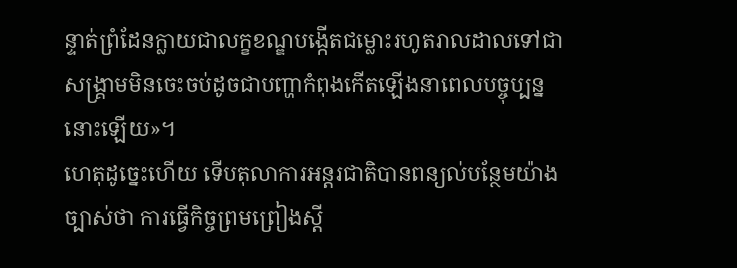ន្ទាត់ព្រំដែនក្លាយជាលក្ខខណ្ឌបង្កើតជម្លោះរហូតរាលដាលទៅជាសង្រ្គាមមិនចេះចប់ដូចជាបញ្ហាកំពុងកើតឡើងនាពេលបច្ចុប្បន្ននោះឡើយ»។
ហេតុដូច្នេះហើយ ទើបតុលាការអន្តរជាតិបានពន្យល់បន្ថែមយ៉ាងច្បាស់ថា ការធ្វើកិច្ចព្រមព្រៀងស្តី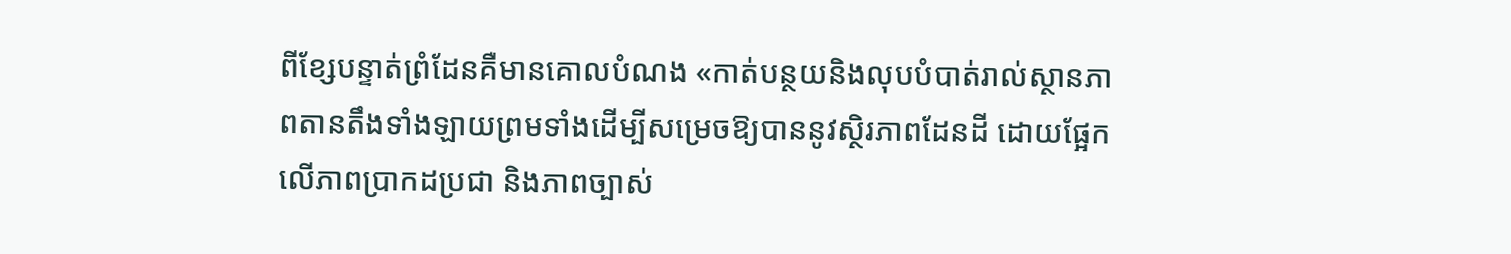ពីខ្សែបន្ទាត់ព្រំដែនគឺមានគោលបំណង «កាត់បន្ថយនិងលុបបំបាត់រាល់ស្ថានភាពតានតឹងទាំងឡាយព្រមទាំងដើម្បីសម្រេចឱ្យបាននូវស្ថិរភាពដែនដី ដោយផ្អែកលើភាពប្រាកដប្រជា និងភាពច្បាស់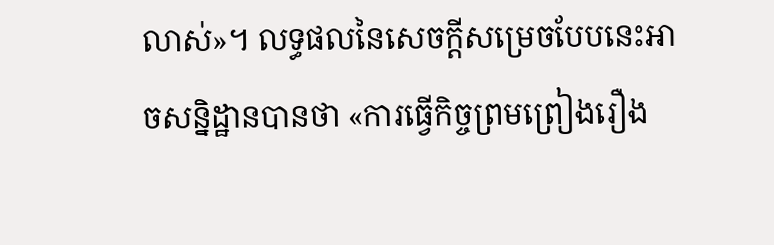លាស់»។ លទ្ធផលនៃសេចក្តីសម្រេចបែបនេះអាចសន្និដ្ឋានបានថា «ការធ្វើកិច្ចព្រមព្រៀងរឿង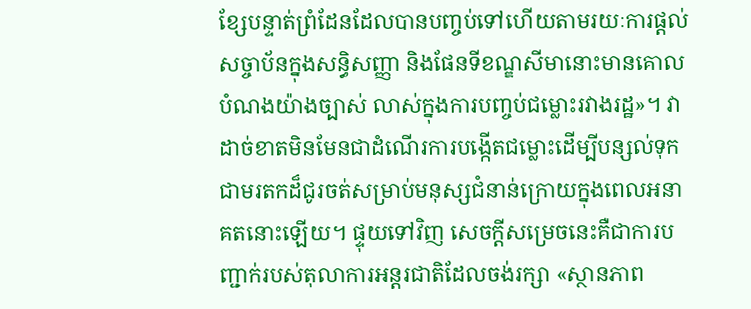ខ្សែបន្ទាត់ព្រំដែនដែលបានបញ្ចប់ទៅហើយតាមរយៈការផ្តល់សច្ចាប័នក្នុងសន្ធិសញ្ញា និងផែនទីខណ្ឌសីមានោះមានគោលបំណងយ៉ាងច្បាស់ លាស់ក្នុងការបញ្ចប់ជម្លោះរវាងរដ្ឋ»។ វាដាច់ខាតមិនមែនជាដំណើរការបង្កើតជម្លោះដើម្បីបន្សល់ទុកជាមរតកដ៏ជូរចត់សម្រាប់មនុស្សជំនាន់ក្រោយក្នុងពេលអនាគតនោះឡើយ។ ផ្ទុយទៅវិញ សេចក្តីសម្រេចនេះគឺជាការបញ្ជាក់របស់តុលាការអន្តរជាតិដែលចង់រក្សា «ស្ថានភាព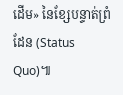ដើម» នៃខ្សែបន្ទាត់ព្រំដែន (Status Quo)៕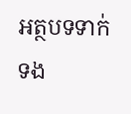អត្ថបទទាក់ទង